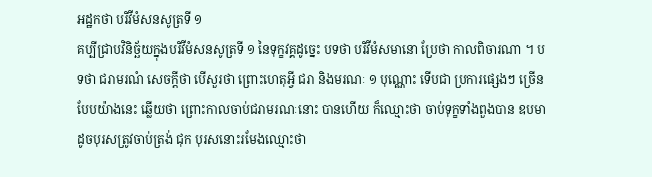អដ្ឋកថា បរិវីមំសនសូត្រទី ១
គប្បីជ្រាបវិនិច្ឆ័យក្នុងបរិវីមំសនសូត្រទី ១ នៃទុក្ខវគ្គដូច្នេះ បទថា បរិវីមំសមានោ ប្រែថា កាលពិចារណា ។ បទថា ជរាមរណំ សេចក្តីថា បើសួរថា ព្រោះហេតុអ្វី ជរា និងមរណៈ ១ បុណ្ណោះ ទើបជា ប្រការផ្សេងៗ ច្រើនបែបយ៉ាងនេះ ឆ្លើយថា ព្រោះកាលចាប់ជរាមរណៈនោះ បានហើយ ក៏ឈ្មោះថា ចាប់ទុក្ខទាំងពួងបាន ឧបមាដូចបុរសត្រូវចាប់ត្រង់ ជុក បុរសនោះរមែងឈ្មោះថា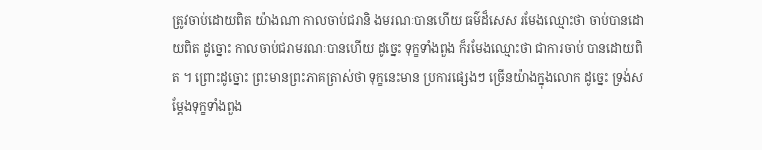ត្រូវចាប់ដោយពិត យ៉ាងណា កាលចាប់ជរានិ ងមរណៈបានហើយ ធម៌ដ៏សេស រមែងឈ្មោះថា ចាប់បានដោយពិត ដូច្នោះ កាលចាប់ជរាមរណៈបានហើយ ដូច្នេះ ទុក្ខទាំងពួង ក៏រមែងឈ្មោះថា ជាការចាប់ បានដោយពិត ។ ព្រោះដូច្នោះ ព្រះមានព្រះភាគត្រាស់ថា ទុក្ខនេះមាន ប្រការផ្សេងៗ ច្រើនយ៉ាងក្នុងលោក ដូច្នេះ ទ្រង់សម្តែងទុក្ខទាំងពួង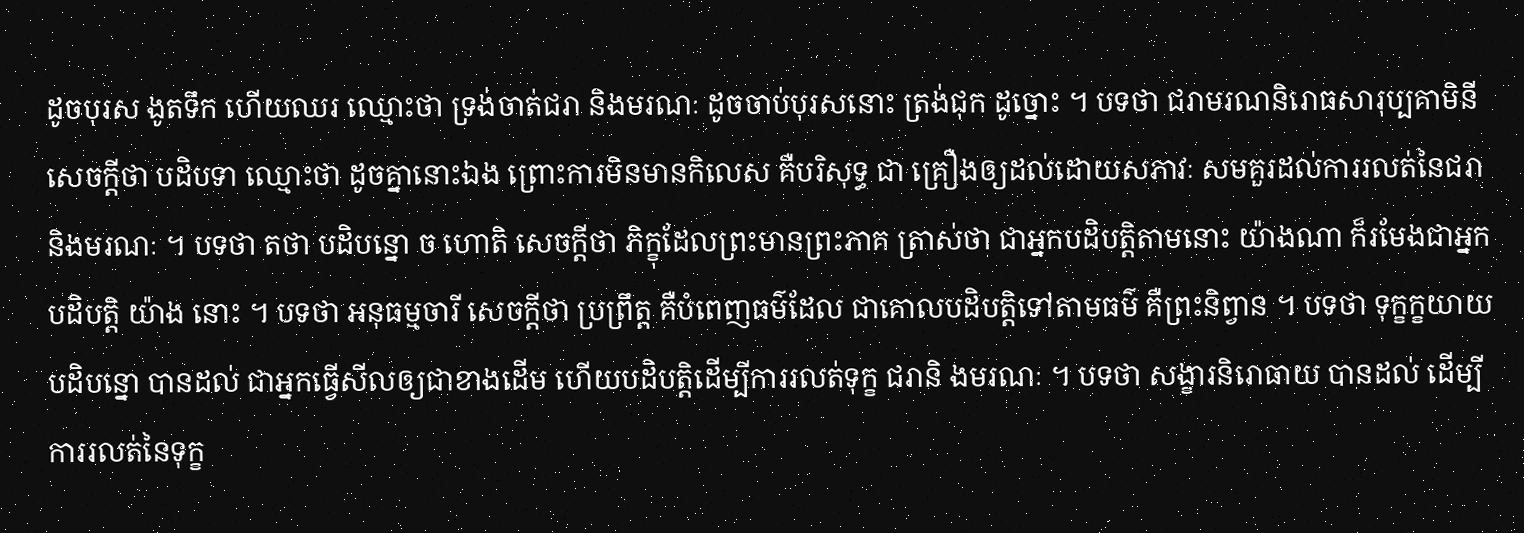ដូចបុរស ងូតទឹក ហើយឈរ ឈ្មោះថា ទ្រង់ចាត់ជរា និងមរណៈ ដូចចាប់បុរសនោះ ត្រង់ជុក ដូច្នោះ ។ បទថា ជរាមរណនិរោធសារុប្បគាមិនី សេចក្តីថា បដិបទា ឈ្មោះថា ដូចគ្នានោះឯង ព្រោះការមិនមានកិលេស គឺបរិសុទ្ធ ជា គ្រឿងឲ្យដល់ដោយសភាវៈ សមគួរដល់ការរលត់នៃជរា និងមរណៈ ។ បទថា តថា បដិបន្នោ ច ហោតិ សេចក្តីថា ភិក្ខុដែលព្រះមានព្រះភាគ ត្រាស់ថា ជាអ្នកបដិបត្តិតាមនោះ យ៉ាងណា ក៏រមែងជាអ្នកបដិបត្តិ យ៉ាង នោះ ។ បទថា អនុធម្មចារី សេចក្តីថា ប្រព្រឹត្ត គឺបំពេញធម៌ដែល ជាគោលបដិបត្តិទៅតាមធម៌ គឺព្រះនិព្វាន ។ បទថា ទុក្ខក្ខយាយ បដិបន្នោ បានដល់ ជាអ្នកធ្វើសីលឲ្យជាខាងដើម ហើយបដិបត្តិដើម្បីការរលត់ទុក្ខ ជរានិ ងមរណៈ ។ បទថា សង្ខារនិរោធាយ បានដល់ ដើម្បីការរលត់នៃទុក្ខ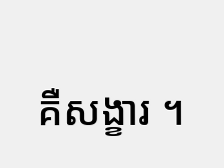គឺសង្ខារ ។